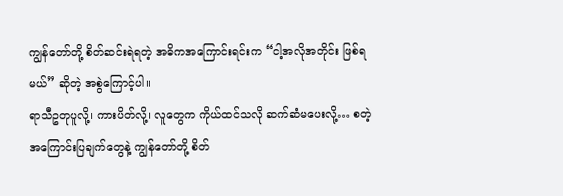ကျွန်တော်တို့ စိတ်ဆင်းရဲရတဲ့ အဓိကအကြောင်းရင်းက “ငါ့အလိုအတိုင်း ဖြစ်ရမယ်” ဆိုတဲ့ အစွဲကြောင့်ပါ။
ရာသီဥတုပူလို့၊ ကားပိတ်လို့၊ လူတွေက ကိုယ်ထင်သလို ဆက်ဆံမပေးလို့… စတဲ့ အကြောင်းပြချက်တွေနဲ့ ကျွန်တော်တို့ စိတ်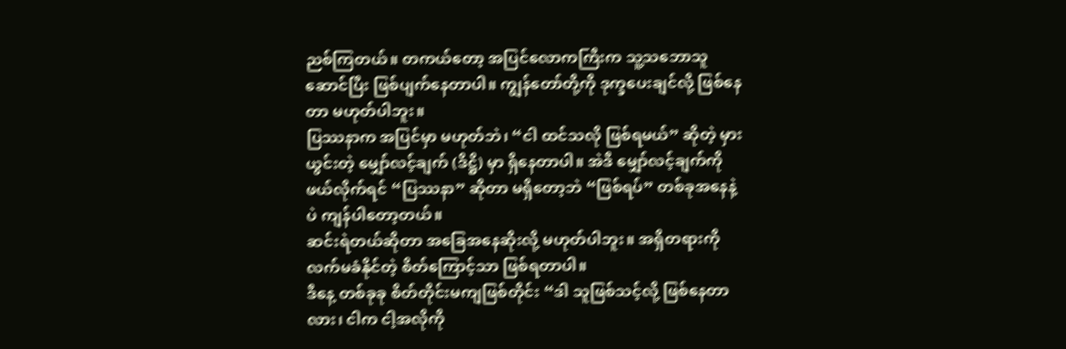ညစ်ကြတယ်။ တကယ်တော့ အပြင်လောကကြီးက သူ့သဘောသူဆောင်ပြီး ဖြစ်ပျက်နေတာပါ။ ကျွန်တော်တို့ကို ဒုက္ခပေးချင်လို့ ဖြစ်နေတာ မဟုတ်ပါဘူး။
ပြဿနာက အပြင်မှာ မဟုတ်ဘဲ၊ “ငါ ထင်သလို ဖြစ်ရမယ်” ဆိုတဲ့ မှားယွင်းတဲ့ မျှော်လင့်ချက် (ဒိဋ္ဌိ) မှာ ရှိနေတာပါ။ အဲဒီ မျှော်လင့်ချက်ကို ဖယ်လိုက်ရင် “ပြဿနာ” ဆိုတာ မရှိတော့ဘဲ “ဖြစ်ရပ်” တစ်ခုအနေနဲ့ပဲ ကျန်ပါတော့တယ်။
ဆင်းရဲတယ်ဆိုတာ အခြေအနေဆိုးလို့ မဟုတ်ပါဘူး။ အရှိတရားကို လက်မခံနိုင်တဲ့ စိတ်ကြောင့်သာ ဖြစ်ရတာပါ။
ဒီနေ့ တစ်ခုခု စိတ်တိုင်းမကျဖြစ်တိုင်း “ဒါ သူဖြစ်သင့်လို့ ဖြစ်နေတာလား၊ ငါက ငါ့အလိုကို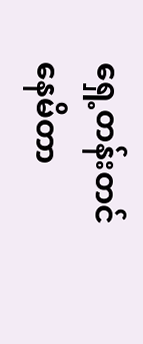ရှေ့တန်းတင်နေမိတာ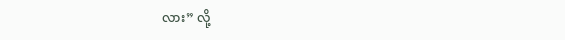လား” လို့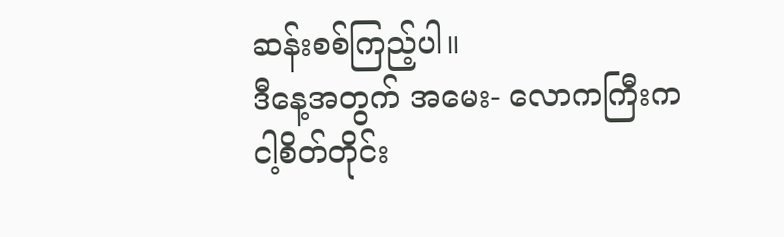ဆန်းစစ်ကြည့်ပါ။
ဒီနေ့အတွက် အမေး- လောကကြီးက ငါ့စိတ်တိုင်း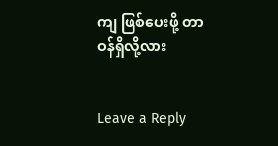ကျ ဖြစ်ပေးဖို့ တာဝန်ရှိလို့လား


Leave a Reply